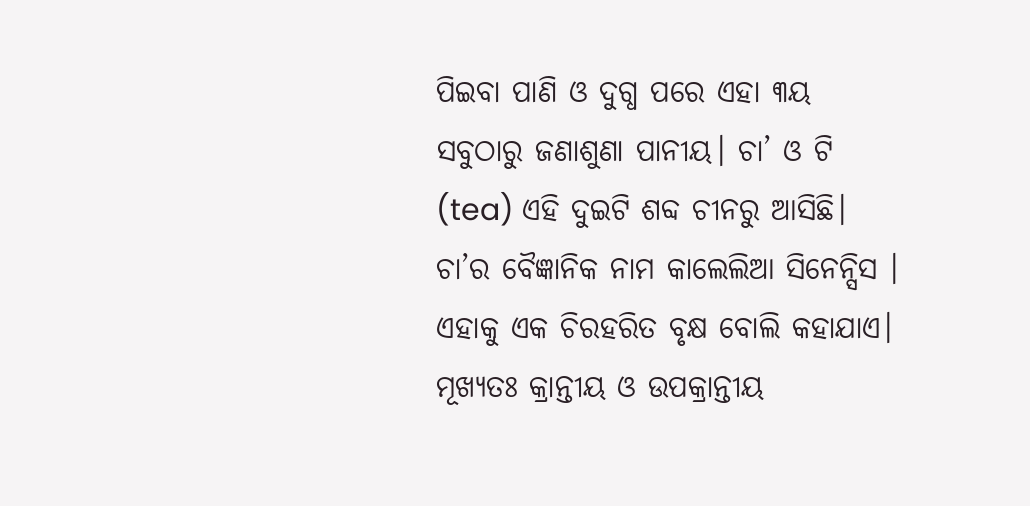ପିଇବା ପାଣି ଓ ଦୁଗ୍ଧ ପରେ ଏହା ୩ୟ ସବୁଠାରୁ ଜଣାଶୁଣା ପାନୀୟ। ଚା’ ଓ ଟି (tea) ଏହି ଦୁଇଟି ଶବ୍ଦ ଚୀନରୁ ଆସିଛି।
ଚା’ର ବୈଜ୍ଞାନିକ ନାମ କାଲେଲିଆ ସିନେନ୍ସିସ । ଏହାକୁ ଏକ ଚିରହରିତ ବୃକ୍ଷ ବୋଲି କହାଯାଏ। ମୂଖ୍ୟତଃ କ୍ରାନ୍ତୀୟ ଓ ଉପକ୍ରାନ୍ତୀୟ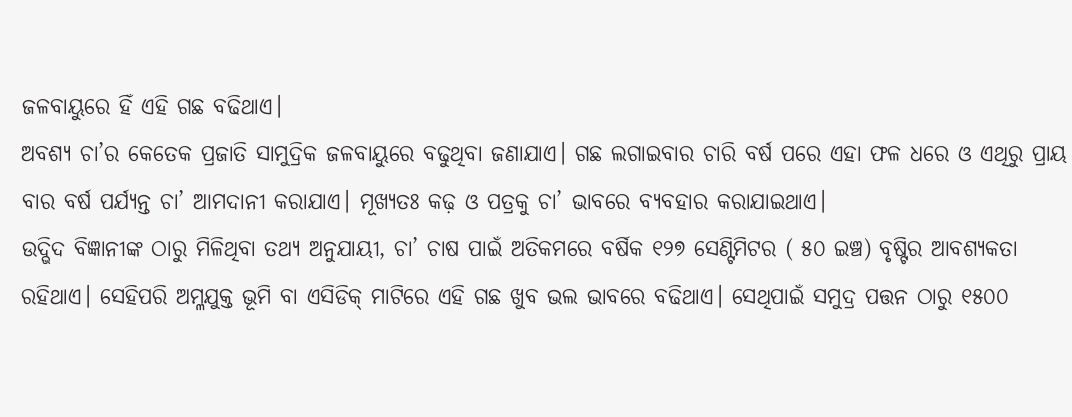ଜଳବାୟୁରେ ହିଁ ଏହି ଗଛ ବଢିଥାଏ।
ଅବଶ୍ୟ ଚା’ର କେତେକ ପ୍ରଜାତି ସାମୁଦ୍ରିକ ଜଳବାୟୁରେ ବଢୁଥିବା ଜଣାଯାଏ। ଗଛ ଲଗାଇବାର ଚାରି ବର୍ଷ ପରେ ଏହା ଫଳ ଧରେ ଓ ଏଥିରୁ ପ୍ରାୟ ବାର ବର୍ଷ ପର୍ଯ୍ୟନ୍ତ ଚା’ ଆମଦାନୀ କରାଯାଏ। ମୂଖ୍ୟତଃ କଢ଼ ଓ ପତ୍ରକୁ ଚା’ ଭାବରେ ବ୍ୟବହାର କରାଯାଇଥାଏ।
ଉଦ୍ଭିଦ ବିଜ୍ଞାନୀଙ୍କ ଠାରୁ ମିଳିଥିବା ତଥ୍ୟ ଅନୁଯାୟୀ, ଚା’ ଚାଷ ପାଇଁ ଅତିକମରେ ବର୍ଷିକ ୧୨୭ ସେଣ୍ଟିମିଟର ( ୫୦ ଇଞ୍ଚ) ବୃଷ୍ଟିର ଆବଶ୍ୟକତା ରହିଥାଏ। ସେହିପରି ଅମ୍ଳଯୁକ୍ତ ଭୂମି ବା ଏସିଡିକ୍ ମାଟିରେ ଏହି ଗଛ ଖୁବ ଭଲ ଭାବରେ ବଢିଥାଏ। ସେଥିପାଇଁ ସମୁଦ୍ର ପତ୍ତନ ଠାରୁ ୧୫୦୦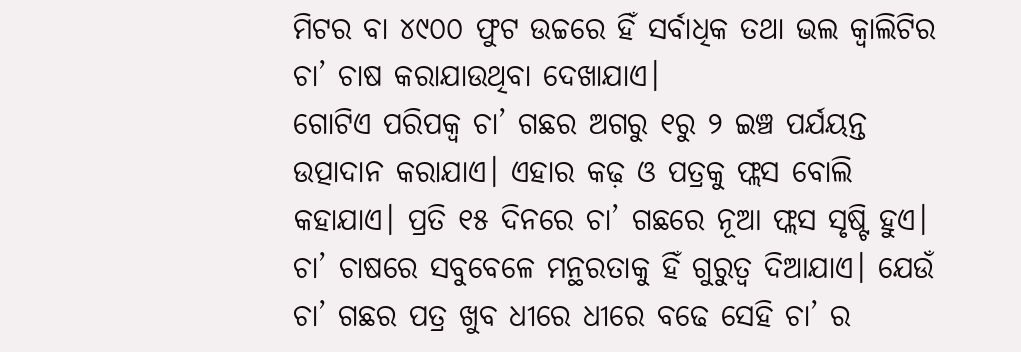ମିଟର ବା ୪୯୦୦ ଫୁଟ ଉଚ୍ଚରେ ହିଁ ସର୍ବାଧିକ ତଥା ଭଲ କ୍ବାଲିଟିର ଚା’ ଚାଷ କରାଯାଉଥିବା ଦେଖାଯାଏ।
ଗୋଟିଏ ପରିପକ୍ଵ ଚା’ ଗଛର ଅଗରୁ ୧ରୁ ୨ ଇଞ୍ଚ ପର୍ଯୟନ୍ତ ଉତ୍ପାଦାନ କରାଯାଏ। ଏହାର କଢ଼ ଓ ପତ୍ରକୁ ଫ୍ଲସ ବୋଲି କହାଯାଏ। ପ୍ରତି ୧୫ ଦିନରେ ଚା’ ଗଛରେ ନୂଆ ଫ୍ଲସ ସୃଷ୍ଟି ହୁଏ। ଚା’ ଚାଷରେ ସବୁବେଳେ ମନ୍ଥରତାକୁ ହିଁ ଗୁରୁତ୍ଵ ଦିଆଯାଏ। ଯେଉଁ ଚା’ ଗଛର ପତ୍ର ଖୁବ ଧୀରେ ଧୀରେ ବଢେ ସେହି ଚା’ ର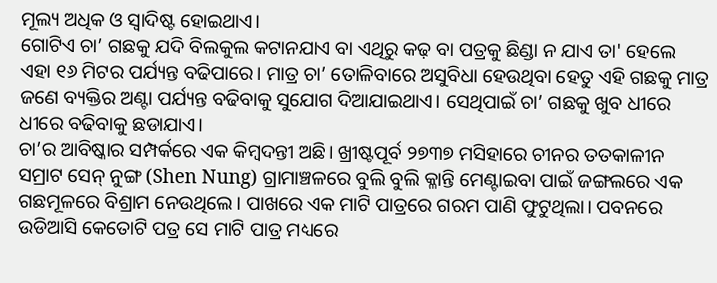ମୂଲ୍ୟ ଅଧିକ ଓ ସ୍ବାଦିଷ୍ଟ ହୋଇଥାଏ।
ଗୋଟିଏ ଚା’ ଗଛକୁ ଯଦି ବିଲକୁଲ କଟାନଯାଏ ବା ଏଥିରୁ କଢ଼ ବା ପତ୍ରକୁ ଛିଣ୍ଡା ନ ଯାଏ ତା' ହେଲେ ଏହା ୧୬ ମିଟର ପର୍ଯ୍ୟନ୍ତ ବଢିପାରେ। ମାତ୍ର ଚା’ ତୋଳିବାରେ ଅସୁବିଧା ହେଉଥିବା ହେତୁ ଏହି ଗଛକୁ ମାତ୍ର ଜଣେ ବ୍ୟକ୍ତିର ଅଣ୍ଟା ପର୍ଯ୍ୟନ୍ତ ବଢିବାକୁ ସୁଯୋଗ ଦିଆଯାଇଥାଏ। ସେଥିପାଇଁ ଚା’ ଗଛକୁ ଖୁବ ଧୀରେ ଧୀରେ ବଢିବାକୁ ଛଡାଯାଏ।
ଚା’ର ଆବିଷ୍କାର ସମ୍ପର୍କରେ ଏକ କିମ୍ବଦନ୍ତୀ ଅଛି। ଖ୍ରୀଷ୍ଟପୂର୍ବ ୨୭୩୭ ମସିହାରେ ଚୀନର ତତକାଳୀନ ସମ୍ରାଟ ସେନ୍ ନୁଙ୍ଗ (Shen Nung) ଗ୍ରାମାଞ୍ଚଳରେ ବୁଲି ବୁଲି କ୍ଳାନ୍ତି ମେଣ୍ଟାଇବା ପାଇଁ ଜଙ୍ଗଲରେ ଏକ ଗଛମୂଳରେ ବିଶ୍ରାମ ନେଉଥିଲେ। ପାଖରେ ଏକ ମାଟି ପାତ୍ରରେ ଗରମ ପାଣି ଫୁଟୁଥିଲା। ପବନରେ ଉଡିଆସି କେତୋଟି ପତ୍ର ସେ ମାଟି ପାତ୍ର ମଧ୍ୟରେ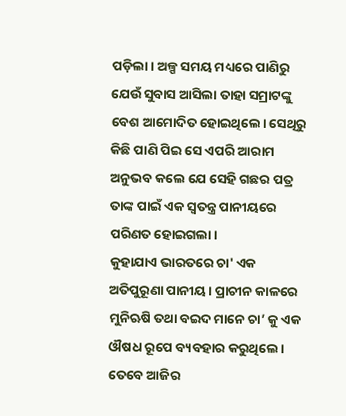ପଡ଼ିଲା। ଅଳ୍ପ ସମୟ ମଧ୍ୟରେ ପାଣିରୁ ଯେଉଁ ସୁବାସ ଆସିଲା ତାହା ସମ୍ରାଟଙ୍କୁ ବେଶ ଆମୋଦିତ ହୋଇଥିଲେ। ସେଥିରୁ କିଛି ପାଣି ପିଇ ସେ ଏପରି ଆରାମ ଅନୁଭବ କଲେ ଯେ ସେହି ଗଛର ପତ୍ର ତାଙ୍କ ପାଇଁ ଏକ ସ୍ବତନ୍ତ୍ର ପାନୀୟରେ ପରିଣତ ହୋଇଗଲା।
କୁହାଯାଏ ଭାରତରେ ଚା' ଏକ ଅତିପୁରୂଣା ପାନୀୟ। ପ୍ରାଚୀନ କାଳରେ ମୁନିଋଷି ତଥା ବଇଦ ମାନେ ଚା’ କୁ ଏକ ଔଷଧ ରୂପେ ବ୍ୟବହାର କରୁଥିଲେ। ତେବେ ଆଜିର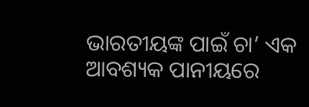ଭାରତୀୟଙ୍କ ପାଇଁ ଚା’ ଏକ ଆବଶ୍ୟକ ପାନୀୟରେ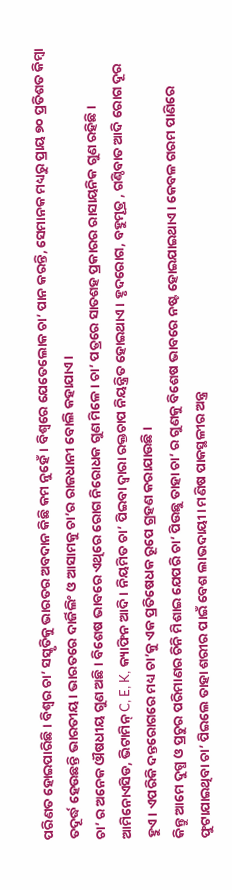ପରିଣତ ହୋଇପାରିଛି। ବିଶ୍ଵର ଚା’ ସସ୍କୃତିକୁ ଭାରତର ଅବଦାନ କିଛି କମ ନୁହେଁ। ବିଶ୍ଵରେ ଯେତେଲୋକ ଚା’ ପାନ କରନ୍ତି, ସେମାନକ ମଧ୍ୟରୁ ପ୍ରାୟ ୭୦ ପ୍ରତିଶତ କିମ୍ବା ତଦୂର୍ଦ୍ଧ ହେଉଛନ୍ତି ଭାରତୀୟ। ଭାରତରେ ଦାର୍ଜିଲିଂ ଓ ଆସାମକୁ ଚା’ର ରାଜଧାନୀ ବୋଲି କହାଯାଏ।
ଚା’ ର ଅନେକ ଔଷଧୀୟ ଗୁଣ ଅଛି। ବିଶେଷ ଭାବରେ ଏଥିରେ ରୋଗ ନିରୋଧକ ଗୁଣ ମିଳେ। ଚା’ ପତ୍ରରେ ସାତଶହ ପ୍ରକାରର ରାସାୟନିକ ଗୁଣ ରହିଛି। ଆମିନୋଏସିଡ, ଭିଟାମିନ୍ C, E, K, କ୍ୟାଫିନ ଆଦି। ନିୟମିତ ଚା’ ପିଇବା ଦ୍ଵାରା ରକ୍ତଚାପ ନିୟନ୍ତ୍ରିତ ହୋଇଥାଏ। ହୃଦରୋଗ, ବହୁମୂତ୍ର , ଗଣ୍ଠିବାତ ଆଦି ରୋଗ ଦୂର ହୁଏ। ଏପରିକି ଦନ୍ତରୋଗରେ ମଧ୍ୟ ଚା’କୁ ଏକ ପ୍ରତିଷେଧକ ରୂପେ ଗ୍ରହଣ କରାଯାଉଛି।
କିନ୍ତୁ ଆମେ ଦୁଗ୍ଧ ଓ ପ୍ରଚୁର ପରିମାଣର ଚିନି ମିଶାଇ ଯେପରି ଚା’ ପିଉଛୁ ତାହା ଚା’ ର ଗୁଣକୁ ବିଶେଷ ଭାବରେ ନଷ୍ଟ ହୋଇଯାଇଥାଏ। କେବଳ ଗରମ ପାଣିରେ ଫୁଟାଯାଇଥିବା ଚା’ ପିଇଲେ ତାହା ଶରୀର ପାଇଁ ବେଶ ଲାଭଦାୟୀ। ମଣିଷ ପାକସ୍ଥଳୀର ଅନ୍ତ୍ର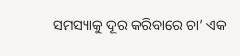ସମସ୍ୟାକୁ ଦୂର କରିବାରେ ଚା’ ଏକ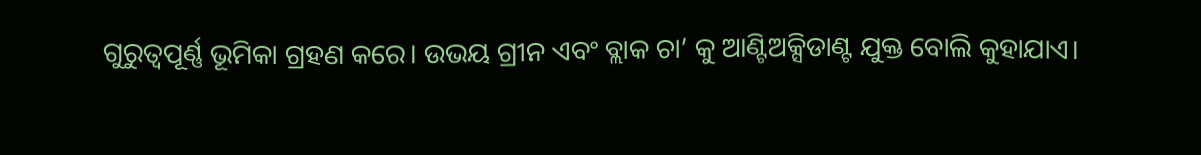ଗୁରୁତ୍ଵପୂର୍ଣ୍ଣ ଭୂମିକା ଗ୍ରହଣ କରେ। ଉଭୟ ଗ୍ରୀନ ଏବଂ ବ୍ଲାକ ଚା’ କୁ ଆଣ୍ଟିଅକ୍ସିଡାଣ୍ଟ ଯୁକ୍ତ ବୋଲି କୁହାଯାଏ।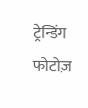ट्रेन्डिंग फोटोज़